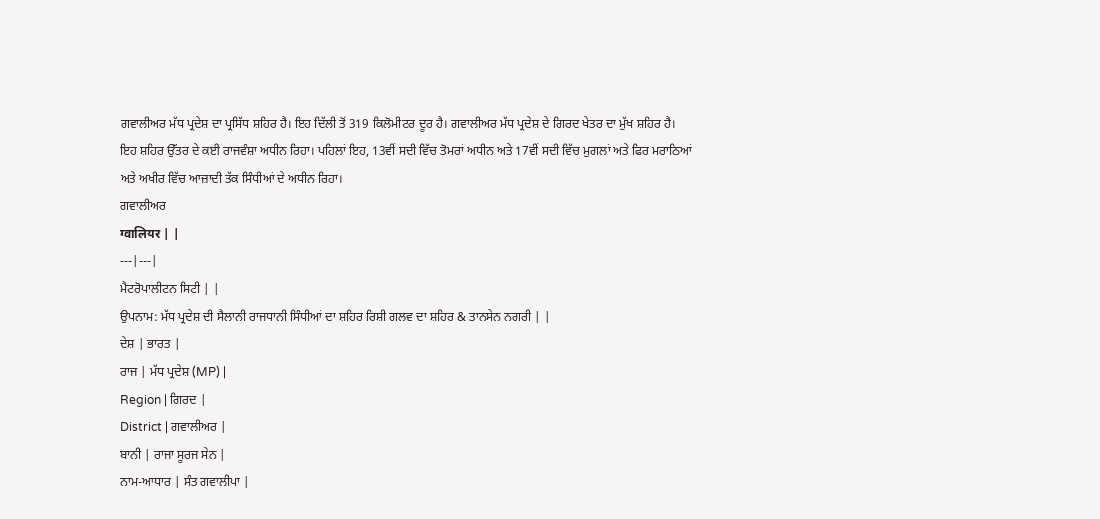ਗਵਾਲੀਅਰ ਮੱਧ ਪ੍ਰਦੇਸ਼ ਦਾ ਪ੍ਰਸਿੱਧ ਸ਼ਹਿਰ ਹੈ। ਇਹ ਦਿੱਲੀ ਤੋਂ 319 ਕਿਲੋਮੀਟਰ ਦੂਰ ਹੈ। ਗਵਾਲੀਅਰ ਮੱਧ ਪ੍ਰਦੇਸ਼ ਦੇ ਗਿਰਦ ਖੇਤਰ ਦਾ ਮੁੱਖ ਸ਼ਹਿਰ ਹੈ। ਇਹ ਸ਼ਹਿਰ ਉੱਤਰ ਦੇ ਕਈ ਰਾਜਵੰਸ਼ਾ ਅਧੀਨ ਰਿਹਾ। ਪਹਿਲਾਂ ਇਹ, 13ਵੀਂ ਸਦੀ ਵਿੱਚ ਤੋਮਰਾਂ ਅਧੀਨ ਅਤੇ 17ਵੀਂ ਸਦੀ ਵਿੱਚ ਮੁਗਲਾਂ ਅਤੇ ਫਿਰ ਮਰਾਠਿਆਂ ਅਤੇ ਅਖੀਰ ਵਿੱਚ ਆਜ਼ਾਦੀ ਤੱਕ ਸਿੰਧੀਆਂ ਦੇ ਅਧੀਨ ਰਿਹਾ।
ਗਵਾਲੀਅਰ
ग्वालियर | |
---|---|
ਮੈਟਰੋਪਾਲੀਟਨ ਸਿਟੀ | |
ਉਪਨਾਮ: ਮੱਧ ਪ੍ਰਦੇਸ਼ ਦੀ ਸੈਲਾਨੀ ਰਾਜਧਾਨੀ ਸਿੰਧੀਆਂ ਦਾ ਸ਼ਹਿਰ ਰਿਸ਼ੀ ਗਲਵ ਦਾ ਸ਼ਹਿਰ & ਤਾਨਸੇਨ ਨਗਰੀ | |
ਦੇਸ਼ | ਭਾਰਤ |
ਰਾਜ | ਮੱਧ ਪ੍ਰਦੇਸ਼ (MP) |
Region | ਗਿਰਦ |
District | ਗਵਾਲੀਅਰ |
ਬਾਨੀ | ਰਾਜਾ ਸੂਰਜ ਸੇਨ |
ਨਾਮ-ਆਧਾਰ | ਸੰਤ ਗਵਾਲੀਪਾ |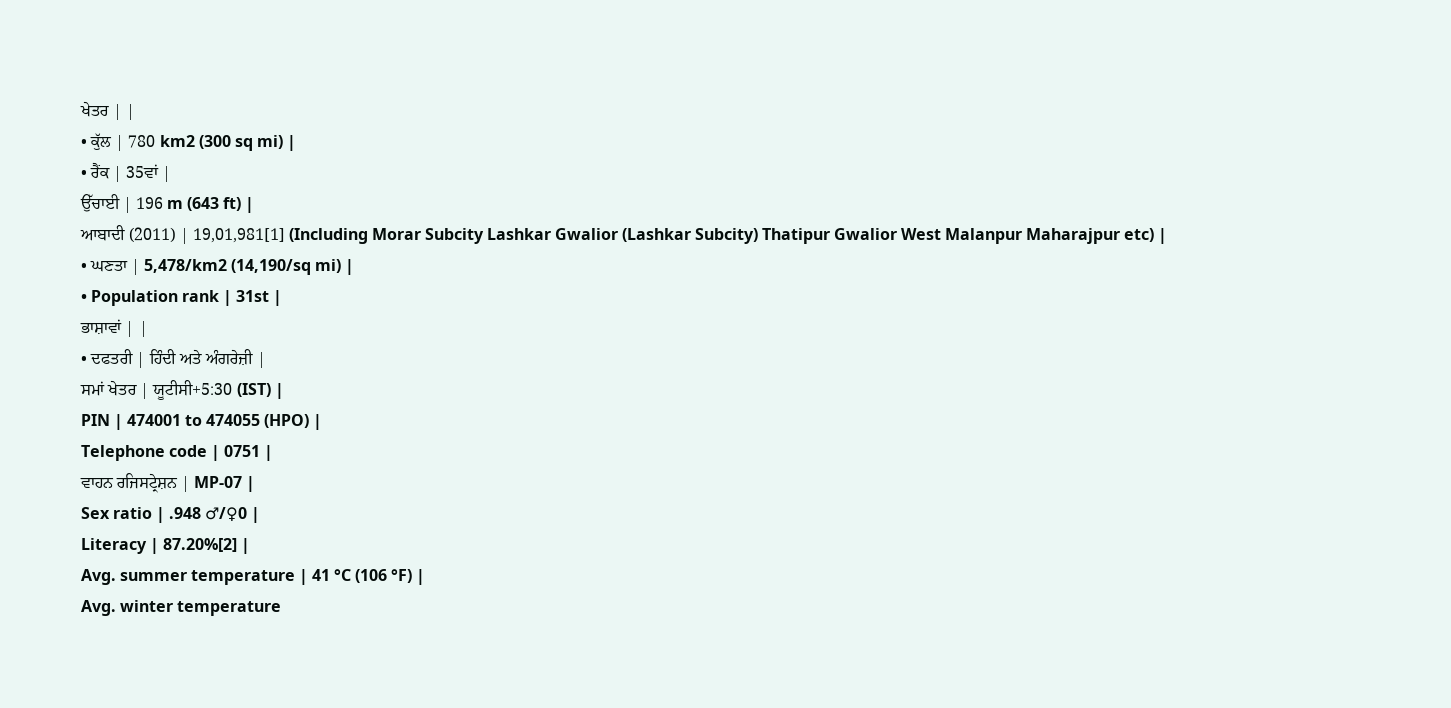ਖੇਤਰ | |
• ਕੁੱਲ | 780 km2 (300 sq mi) |
• ਰੈਂਕ | 35ਵਾਂ |
ਉੱਚਾਈ | 196 m (643 ft) |
ਆਬਾਦੀ (2011) | 19,01,981[1] (Including Morar Subcity Lashkar Gwalior (Lashkar Subcity) Thatipur Gwalior West Malanpur Maharajpur etc) |
• ਘਣਤਾ | 5,478/km2 (14,190/sq mi) |
• Population rank | 31st |
ਭਾਸ਼ਾਵਾਂ | |
• ਦਫਤਰੀ | ਹਿੰਦੀ ਅਤੇ ਅੰਗਰੇਜ਼ੀ |
ਸਮਾਂ ਖੇਤਰ | ਯੂਟੀਸੀ+5:30 (IST) |
PIN | 474001 to 474055 (HPO) |
Telephone code | 0751 |
ਵਾਹਨ ਰਜਿਸਟ੍ਰੇਸ਼ਨ | MP-07 |
Sex ratio | .948 ♂/♀0 |
Literacy | 87.20%[2] |
Avg. summer temperature | 41 °C (106 °F) |
Avg. winter temperature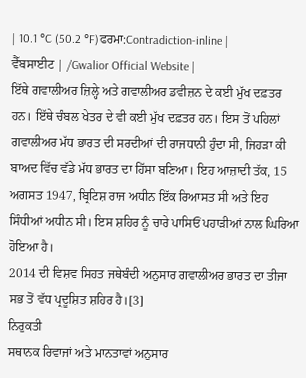| 10.1 °C (50.2 °F)ਫਰਮਾ:Contradiction-inline |
ਵੈੱਬਸਾਈਟ | /Gwalior Official Website |
ਇੱਥੇ ਗਵਾਲੀਅਰ ਜ਼ਿਲ੍ਹੇ ਅਤੇ ਗਵਾਲੀਅਰ ਡਵੀਜ਼ਨ ਦੇ ਕਈ ਮੁੱਖ ਦਫ਼ਤਰ ਹਨ। ਇੱਥੇ ਚੰਬਲ ਖੇਤਰ ਦੇ ਵੀ ਕਈ ਮੁੱਖ ਦਫ਼ਤਰ ਹਨ। ਇਸ ਤੋਂ ਪਹਿਲਾਂ ਗਵਾਲੀਅਰ ਮੱਧ ਭਾਰਤ ਦੀ ਸਰਦੀਆਂ ਦੀ ਰਾਜਧਾਨੀ ਹੁੰਦਾ ਸੀ, ਜਿਹੜਾ ਕੀ ਬਾਅਦ ਵਿੱਚ ਵੱਡੇ ਮੱਧ ਭਾਰਤ ਦਾ ਹਿੱਸਾ ਬਣਿਆ। ਇਹ ਆਜ਼ਾਦੀ ਤੱਕ, 15 ਅਗਸਤ 1947, ਬ੍ਰਿਟਿਸ਼ ਰਾਜ ਅਧੀਨ ਇੱਕ ਰਿਆਸਤ ਸੀ ਅਤੇ ਇਹ ਸਿੰਧੀਆਂ ਅਧੀਨ ਸੀ। ਇਸ ਸ਼ਹਿਰ ਨੂੰ ਚਾਰੇ ਪਾਸਿਓਂ ਪਹਾੜੀਆਂ ਨਾਲ ਘਿਰਿਆ ਹੋਇਆ ਹੈ।
2014 ਦੀ ਵਿਸ਼ਵ ਸਿਹਤ ਜਥੇਬੰਦੀ ਅਨੁਸਾਰ ਗਵਾਲੀਅਰ ਭਾਰਤ ਦਾ ਤੀਜਾ ਸਭ ਤੋਂ ਵੱਧ ਪ੍ਰਦੂਸ਼ਿਤ ਸ਼ਹਿਰ ਹੈ।[3]
ਨਿਰੁਕਤੀ
ਸਥਾਨਕ ਰਿਵਾਜਾਂ ਅਤੇ ਮਾਨਤਾਵਾਂ ਅਨੁਸਾਰ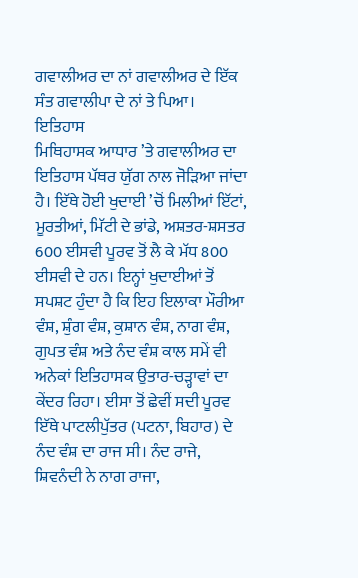ਗਵਾਲੀਅਰ ਦਾ ਨਾਂ ਗਵਾਲੀਅਰ ਦੇ ਇੱਕ ਸੰਤ ਗਵਾਲੀਪਾ ਦੇ ਨਾਂ ਤੇ ਪਿਆ।
ਇਤਿਹਾਸ
ਮਿਥਿਹਾਸਕ ਆਧਾਰ ’ਤੇ ਗਵਾਲੀਅਰ ਦਾ ਇਤਿਹਾਸ ਪੱਥਰ ਯੁੱਗ ਨਾਲ ਜੋੜਿਆ ਜਾਂਦਾ ਹੈ। ਇੱਥੇ ਹੋਈ ਖੁਦਾਈ ’ਚੋਂ ਮਿਲੀਆਂ ਇੱਟਾਂ, ਮੂਰਤੀਆਂ, ਮਿੱਟੀ ਦੇ ਭਾਂਡੇ, ਅਸ਼ਤਰ-ਸ਼ਸਤਰ 600 ਈਸਵੀ ਪੂਰਵ ਤੋਂ ਲੈ ਕੇ ਮੱਧ 800 ਈਸਵੀ ਦੇ ਹਨ। ਇਨ੍ਹਾਂ ਖੁਦਾਈਆਂ ਤੋਂ ਸਪਸ਼ਟ ਹੁੰਦਾ ਹੈ ਕਿ ਇਹ ਇਲਾਕਾ ਮੌਰੀਆ ਵੰਸ਼, ਸ਼ੁੰਗ ਵੰਸ਼, ਕੁਸ਼ਾਨ ਵੰਸ਼, ਨਾਗ ਵੰਸ਼, ਗੁਪਤ ਵੰਸ਼ ਅਤੇ ਨੰਦ ਵੰਸ਼ ਕਾਲ ਸਮੇਂ ਵੀ ਅਨੇਕਾਂ ਇਤਿਹਾਸਕ ਉਤਾਰ-ਚੜ੍ਹਾਵਾਂ ਦਾ ਕੇਂਦਰ ਰਿਹਾ। ਈਸਾ ਤੋਂ ਛੇਵੀਂ ਸਦੀ ਪੂਰਵ ਇੱਥੇ ਪਾਟਲੀਪੁੱਤਰ (ਪਟਨਾ, ਬਿਹਾਰ) ਦੇ ਨੰਦ ਵੰਸ਼ ਦਾ ਰਾਜ ਸੀ। ਨੰਦ ਰਾਜੇ, ਸ਼ਿਵਨੰਦੀ ਨੇ ਨਾਗ ਰਾਜਾ,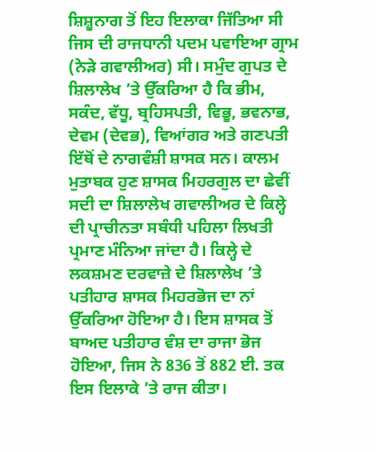ਸ਼ਿਸ਼ੂਨਾਗ ਤੋਂ ਇਹ ਇਲਾਕਾ ਜਿੱਤਿਆ ਸੀ ਜਿਸ ਦੀ ਰਾਜਧਾਨੀ ਪਦਮ ਪਵਾਇਆ ਗ੍ਰਾਮ (ਨੇੜੇ ਗਵਾਲੀਅਰ) ਸੀ। ਸਮੁੰਦ ਗੁਪਤ ਦੇ ਸ਼ਿਲਾਲੇਖ ’ਤੇ ਉੱਕਰਿਆ ਹੈ ਕਿ ਭੀਮ, ਸਕੰਦ, ਵੱਧੂ, ਬ੍ਰਹਿਸਪਤੀ, ਵਿਭੂ, ਭਵਨਾਭ, ਦੇਵਮ (ਦੇਵਭ), ਵਿਆਂਗਰ ਅਤੇ ਗਣਪਤੀ ਇੱਥੋਂ ਦੇ ਨਾਗਵੰਸ਼ੀ ਸ਼ਾਸਕ ਸਨ। ਕਾਲਮ ਮੁਤਾਬਕ ਹੁਣ ਸ਼ਾਸਕ ਮਿਹਰਗੁਲ ਦਾ ਛੇਵੀਂ ਸਦੀ ਦਾ ਸ਼ਿਲਾਲੇਖ ਗਵਾਲੀਅਰ ਦੇ ਕਿਲ੍ਹੇ ਦੀ ਪ੍ਰਾਚੀਨਤਾ ਸਬੰਧੀ ਪਹਿਲਾ ਲਿਖਤੀ ਪ੍ਰਮਾਣ ਮੰਨਿਆ ਜਾਂਦਾ ਹੈ। ਕਿਲ੍ਹੇ ਦੇ ਲਕਸ਼ਮਣ ਦਰਵਾਜ਼ੇ ਦੇ ਸ਼ਿਲਾਲੇਖ ’ਤੇ ਪਤੀਹਾਰ ਸ਼ਾਸਕ ਮਿਹਰਭੋਜ ਦਾ ਨਾਂ ਉੱਕਰਿਆ ਹੋਇਆ ਹੈ। ਇਸ ਸ਼ਾਸਕ ਤੋਂ ਬਾਅਦ ਪਤੀਹਾਰ ਵੰਸ਼ ਦਾ ਰਾਜਾ ਭੋਜ ਹੋਇਆ, ਜਿਸ ਨੇ 836 ਤੋਂ 882 ਈ. ਤਕ ਇਸ ਇਲਾਕੇ ’ਤੇ ਰਾਜ ਕੀਤਾ।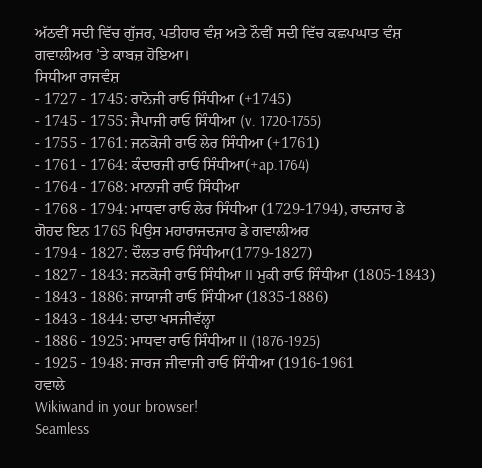ਅੱਠਵੀਂ ਸਦੀ ਵਿੱਚ ਗੁੱਜਰ, ਪਤੀਹਾਰ ਵੰਸ਼ ਅਤੇ ਨੌਵੀਂ ਸਦੀ ਵਿੱਚ ਕਛਪਘਾਤ ਵੰਸ਼ ਗਵਾਲੀਅਰ ’ਤੇ ਕਾਬਜ਼ ਹੋਇਆ।
ਸਿਧੀਆ ਰਾਜਵੰਸ਼
- 1727 - 1745: ਰਾਨੋਜੀ ਰਾਓ ਸਿੰਧੀਆ (+1745)
- 1745 - 1755: ਜੈਪਾਜੀ ਰਾਓ ਸਿੰਧੀਆ (v. 1720-1755)
- 1755 - 1761: ਜਨਕੋਜੀ ਰਾਓ ਲੇਰ ਸਿੰਧੀਆ (+1761)
- 1761 - 1764: ਕੰਦਾਰਜੀ ਰਾਓ ਸਿੰਧੀਆ(+ap.1764)
- 1764 - 1768: ਮਾਨਾਜੀ ਰਾਓ ਸਿੰਧੀਆ
- 1768 - 1794: ਮਾਧਵਾ ਰਾਓ ਲੇਰ ਸਿੰਧੀਆ (1729-1794), ਰਾਦਜਾਹ ਡੇ ਗੋਹਦ ਇਨ 1765 ਪਿਉਸ ਮਹਾਰਾਜਦਜਾਹ ਡੇ ਗਵਾਲੀਅਰ
- 1794 - 1827: ਦੌਲਤ ਰਾਓ ਸਿੰਧੀਆ(1779-1827)
- 1827 - 1843: ਜਨਕੋਜੀ ਰਾਓ ਸਿੰਧੀਆ II ਮੁਕੀ ਰਾਓ ਸਿੰਧੀਆ (1805-1843)
- 1843 - 1886: ਜਾਯਾਜੀ ਰਾਓ ਸਿੰਧੀਆ (1835-1886)
- 1843 - 1844: ਦਾਦਾ ਖਸਜੀਵੱਲ੍ਹਾ
- 1886 - 1925: ਮਾਧਵਾ ਰਾਓ ਸਿੰਧੀਆ II (1876-1925)
- 1925 - 1948: ਜਾਰਜ ਜੀਵਾਜੀ ਰਾਓ ਸਿੰਧੀਆ (1916-1961
ਹਵਾਲੇ
Wikiwand in your browser!
Seamless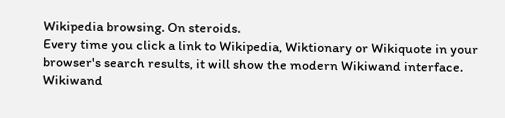Wikipedia browsing. On steroids.
Every time you click a link to Wikipedia, Wiktionary or Wikiquote in your browser's search results, it will show the modern Wikiwand interface.
Wikiwand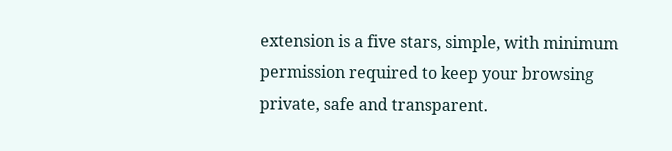extension is a five stars, simple, with minimum permission required to keep your browsing private, safe and transparent.